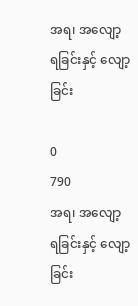အရ၊ အလျော့ ရခြင်းနှင့် လျော့ခြင်း

0
790
အရ၊ အလျော့ ရခြင်းနှင့် လျော့ခြင်း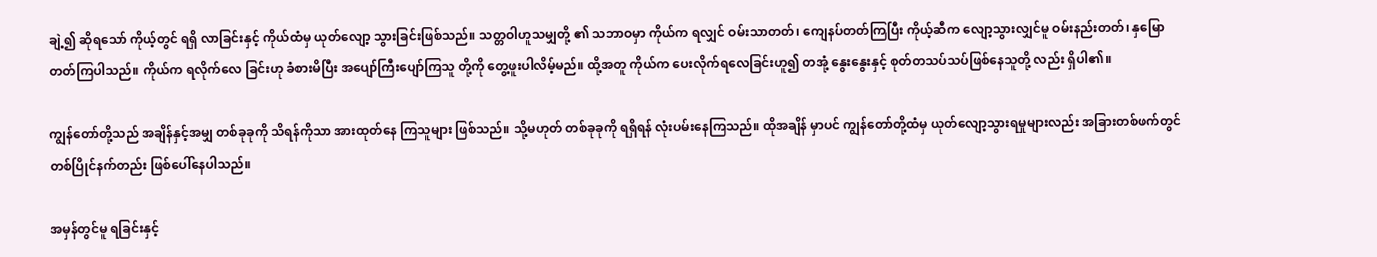ချဲ့၍ ဆိုရသော် ကိုယ့်တွင် ရရှိ လာခြင်းနှင့် ကိုယ်ထံမှ ယုတ်လျော့ သွားခြင်းဖြစ်သည်။ သတ္တဝါဟူသမျှတို့ ၏ သဘာဝမှာ ကိုယ်က ရလျှင် ဝမ်းသာတတ်၊ ကျေနပ်တတ်ကြပြီး ကိုယ့်ဆီက လျော့သွားလျှင်မူ ဝမ်းနည်းတတ်၊ နှမြော တတ်ကြပါသည်။ ကိုယ်က ရလိုက်လေ ခြင်းဟု ခံစားမိပြီး အပျော်ကြီးပျော်ကြသူ တို့ကို တွေ့ဖူးပါလိမ့်မည်။ ထို့အတူ ကိုယ်က ပေးလိုက်ရလေခြင်းဟူ၍ တအုံ့ နွေးနွေးနှင့် စုတ်တသပ်သပ်ဖြစ်နေသူတို့ လည်း ရှိပါ၏။

ကျွန်တော်တို့သည် အချိန်နှင့်အမျှ တစ်ခုခုကို သိရန်ကိုသာ အားထုတ်နေ ကြသူများ ဖြစ်သည်။ သို့မဟုတ် တစ်ခုခုကို ရရှိရန် လုံးပမ်းနေကြသည်။ ထိုအချိန် မှာပင် ကျွန်တော်တို့ထံမှ ယုတ်လျော့သွားရမှုများလည်း အခြားတစ်ဖက်တွင် တစ်ပြိုင်နက်တည်း ဖြစ်ပေါ်နေပါသည်။

အမှန်တွင်မူ ရခြင်းနှင့်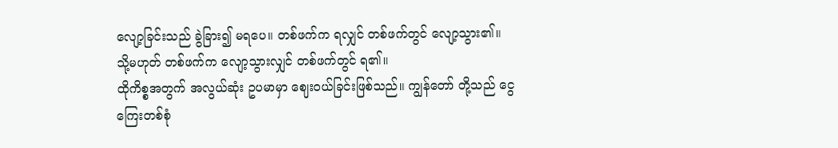လျော့ခြင်းသည် ခွဲခြား၍ မရပေ။ တစ်ဖက်က ရလျှင် တစ်ဖက်တွင် လျော့သွား၏။ သို့မဟုတ် တစ်ဖက်က လျော့သွားလျှင် တစ်ဖက်တွင် ရ၏။
ထိုကိစ္စအတွက် အလွယ်ဆုံး ဥပမာမှာ ဈေးဝယ်ခြင်းဖြစ်သည်။ ကျွန်တော် တို့သည် ငွေကြေးတစ်စုံ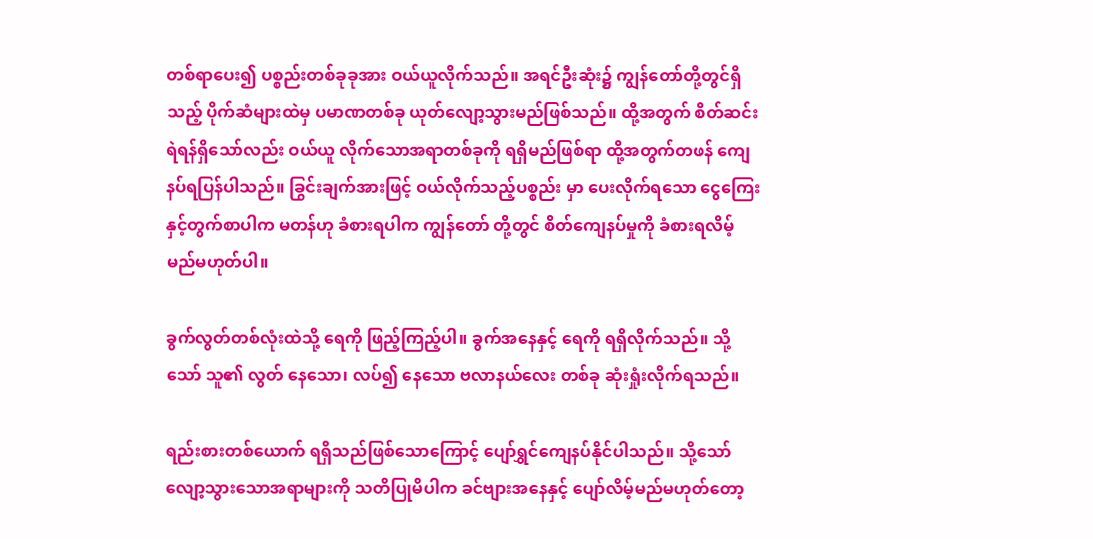တစ်ရာပေး၍ ပစ္စည်းတစ်ခုခုအား ဝယ်ယူလိုက်သည်။ အရင်ဦးဆုံး၌ ကျွန်တော်တို့တွင်ရှိသည့် ပိုက်ဆံများထဲမှ ပမာဏတစ်ခု ယုတ်လျော့သွားမည်ဖြစ်သည်။ ထို့အတွက် စိတ်ဆင်းရဲရန်ရှိသော်လည်း ဝယ်ယူ လိုက်သောအရာတစ်ခုကို ရရှိမည်ဖြစ်ရာ ထို့အတွက်တဖန် ကျေနပ်ရပြန်ပါသည်။ ခြွင်းချက်အားဖြင့် ဝယ်လိုက်သည့်ပစ္စည်း မှာ ပေးလိုက်ရသော ငွေကြေးနှင့်တွက်စာပါက မတန်ဟု ခံစားရပါက ကျွန်တော် တို့တွင် စိတ်ကျေနပ်မှုကို ခံစားရလိမ့် မည်မဟုတ်ပါ။

ခွက်လွတ်တစ်လုံးထဲသို့ ရေကို ဖြည့်ကြည့်ပါ။ ခွက်အနေနှင့် ရေကို ရရှိလိုက်သည်။ သို့သော် သူ၏ လွတ် နေသော၊ လပ်၍ နေသော ဗလာနယ်လေး တစ်ခု ဆုံးရှုံးလိုက်ရသည်။

ရည်းစားတစ်ယောက် ရရှိသည်ဖြစ်သောကြောင့် ပျော်ရွှင်ကျေနပ်နိုင်ပါသည်။ သို့သော် လျော့သွားသောအရာများကို သတိပြုမိပါက ခင်ဗျားအနေနှင့် ပျော်လိမ့်မည်မဟုတ်တော့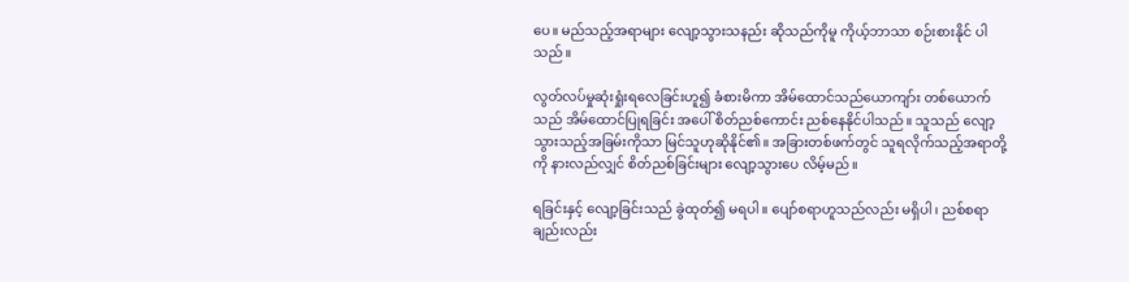ပေ။ မည်သည့်အရာများ လျော့သွားသနည်း ဆိုသည်ကိုမူ ကိုယ့်ဘာသာ စဉ်းစားနိုင် ပါသည်။

လွတ်လပ်မှုဆုံးရှုံးရလေခြင်းဟူ၍ ခံစားမိကာ အိမ်ထောင်သည်ယောကျာ်း တစ်ယောက်သည် အိမ်ထောင်ပြုရခြင်း အပေါ် စိတ်ညစ်ကောင်း ညစ်နေနိုင်ပါသည်။ သူသည် လျော့သွားသည့်အခြမ်းကိုသာ မြင်သူဟုဆိုနိုင်၏။ အခြားတစ်ဖက်တွင် သူရလိုက်သည့်အရာတို့ကို နားလည်လျှင် စိတ်ညစ်ခြင်းများ လျော့သွားပေ လိမ့်မည်။

ရခြင်းနှင့် လျော့ခြင်းသည် ခွဲထုတ်၍ မရပါ။ ပျော်စရာဟူသည်လည်း မရှိပါ၊ ညစ်စရာချည်းလည်း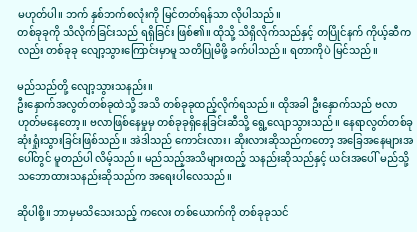မဟုတ်ပါ။ ဘက် နှစ်ဘက်စလုံးကို မြင်တတ်ရန်သာ လိုပါသည်။
တစ်ခုခုကို သိလိုက်ခြင်းသည် ရရှိခြင်း ဖြစ်၏။ ထိုသို့ သိရှိလိုက်သည်နှင့် တပြိုင်နက် ကိုယ့်ဆီကလည်း တစ်ခုခု လျော့သွားကြောင်းမှာမူ သတိပြုမိဖို့ ခက်ပါသည်။ ရတာကိုပဲ မြင်သည်။

မည်သည်တို့ လျော့သွားသနည်း။
ဦးနှောက်အလွတ်တစ်ခုထဲသို့ အသိ တစ်ခုခုထည့်လိုက်ရသည်။ ထိုအခါ ဦးနှောက်သည် ဗလာဟုတ်မနေတော့။ ဗလာဖြစ်နေမှုမှ တစ်ခုခုရှိနေခြင်းဆီသို့ ရွေ့လျောသွားသည်။ နေရာလွတ်တစ်ခု ဆုံးရှုံးသွားခြင်းဖြစ်သည်။ အဲဒါသည် ကောင်းလား၊ ဆိုးလားဆိုသည်ကတော့ အခြေအနေများအပေါ်တွင် မူတည်ပါ လိမ့်သည်။ မည်သည့်အသိများထည့် သနည်းဆိုသည်နှင့် ယင်းအပေါ် မည်သို့ သဘောထားသနည်းဆိုသည်က အရေးပါလေသည်။

ဆိုပါစို့။ ဘာမှမသိသေးသည့် ကလေး တစ်ယောက်ကို တစ်ခုခုသင်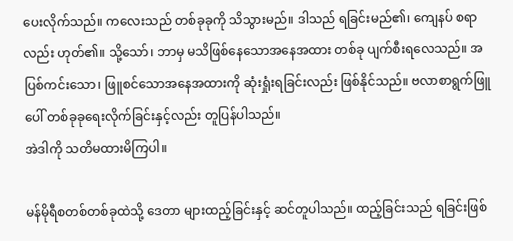ပေးလိုက်သည်။ ကလေးသည် တစ်ခုခုကို သိသွားမည်။ ဒါသည် ရခြင်းမည်၏၊ ကျေနပ် စရာလည်း ဟုတ်၏။ သို့သော်၊ ဘာမှ မသိဖြစ်နေသောအနေအထား တစ်ခု ပျက်စီးရလေသည်။ အပြစ်ကင်းသော၊ ဖြူစင်သောအနေအထားကို ဆုံးရှုံးရခြင်းလည်း ဖြစ်နိုင်သည်။ ဗလာစာရွက်ဖြူ ပေါ် တစ်ခုခုရေးလိုက်ခြင်းနှင့်လည်း တူပြန်ပါသည်။
အဲဒါကို သတိမထားမိကြပါ။

မန်မိုရီစတစ်တစ်ခုထဲသို့ ဒေတာ များထည့်ခြင်းနှင့် ဆင်တူပါသည်။ ထည့်ခြင်းသည် ရခြင်းဖြစ်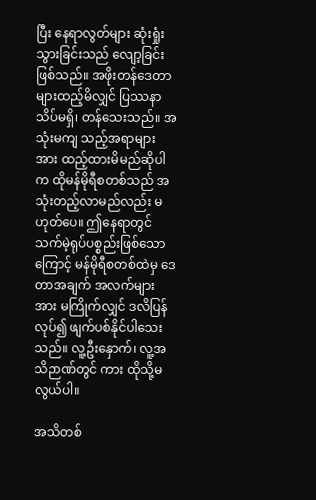ပြီး နေရာလွတ်များ ဆုံးရှုံးသွားခြင်းသည် လျော့ခြင်း ဖြစ်သည်။ အဖိုးတန်ဒေတာများထည့်မိလျှင် ပြဿနာ သိပ်မရှိ၊ တန်သေးသည်။ အသုံးမကျ သည့်အရာများအား ထည့်ထားမိမည်ဆိုပါက ထိုမန်မိုရီစတစ်သည် အသုံးတည့်လာမည်လည်း မဟုတ်ပေ။ ဤနေရာတွင် သက်မဲ့ရုပ်ပစ္စည်းဖြစ်သောကြောင့် မန်မိုရီစတစ်ထဲမှ ဒေတာအချက် အလက်များအား မကြိုက်လျှင် ဒလိပြန် လုပ်၍ ဖျက်ပစ်နိုင်ပါသေးသည်။ လူ့ဦးနှောက်၊ လူ့အသိဉာဏ်တွင် ကား ထိုသို့မလွယ်ပါ။

အသိတစ်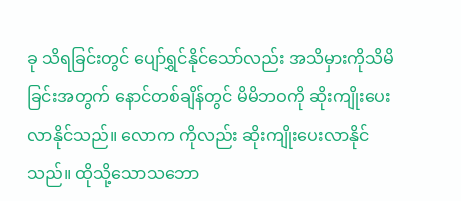ခု သိရခြင်းတွင် ပျော်ရွှင်နိုင်သော်လည်း အသိမှားကိုသိမိခြင်းအတွက် နောင်တစ်ချိန်တွင် မိမိဘဝကို ဆိုးကျိုးပေးလာနိုင်သည်။ လောက ကိုလည်း ဆိုးကျိုးပေးလာနိုင်သည်။ ထိုသို့သောသဘော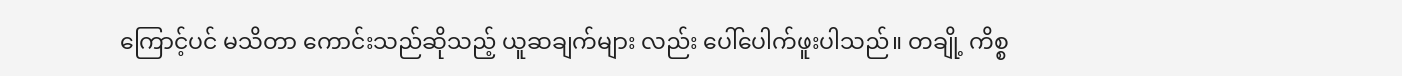ကြောင့်ပင် မသိတာ ကောင်းသည်ဆိုသည့် ယူဆချက်များ လည်း ပေါ်ပေါက်ဖူးပါသည်။ တချို့ ကိစ္စ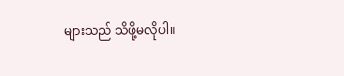များသည် သိဖို့မလိုပါ။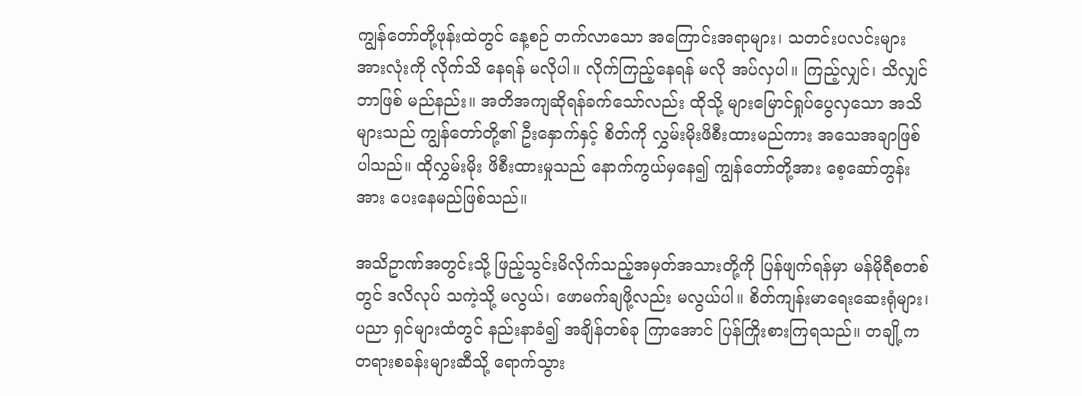ကျွန်တော်တို့ဖုန်းထဲတွင် နေ့စဉ် တက်လာသော အကြောင်းအရာများ၊ သတင်းပလင်းများ အားလုံးကို လိုက်သိ နေရန် မလိုပါ။ လိုက်ကြည့်နေရန် မလို အပ်လှပါ။ ကြည့်လျှင်၊ သိလျှင် ဘာဖြစ် မည်နည်း။ အတိအကျဆိုရန်ခက်သော်လည်း ထိုသို့ များမြောင်ရှုပ်ပွေလှသော အသိများသည် ကျွန်တော်တို့၏ ဦးနှောက်နှင့် စိတ်ကို လွှမ်းမိုးဖိစီးထားမည်ကား အသေအချာဖြစ်ပါသည်။ ထိုလွှမ်းမိုး ဖိစီးထားမှုသည် နောက်ကွယ်မှနေ၍ ကျွန်တော်တို့အား စေ့ဆော်တွန်းအား ပေးနေမည်ဖြစ်သည်။

အသိဥာဏ်အတွင်းသို့ ဖြည့်သွင်းမိလိုက်သည့်အမှတ်အသားတို့ကို ပြန်ဖျက်ရန်မှာ မန်မိုရီစတစ်တွင် ဒလိလုပ် သကဲ့သို့ မလွယ်၊ ဖောမက်ချဖို့လည်း မလွယ်ပါ။ စိတ်ကျန်းမာရေးဆေးရုံများ၊ ပညာ ရှင်များထံတွင် နည်းနာခံ၍ အချိန်တစ်ခု ကြာအောင် ပြန်ကြိုးစားကြရသည်။ တချို့က တရားစခန်းများဆီသို့ ရောက်သွား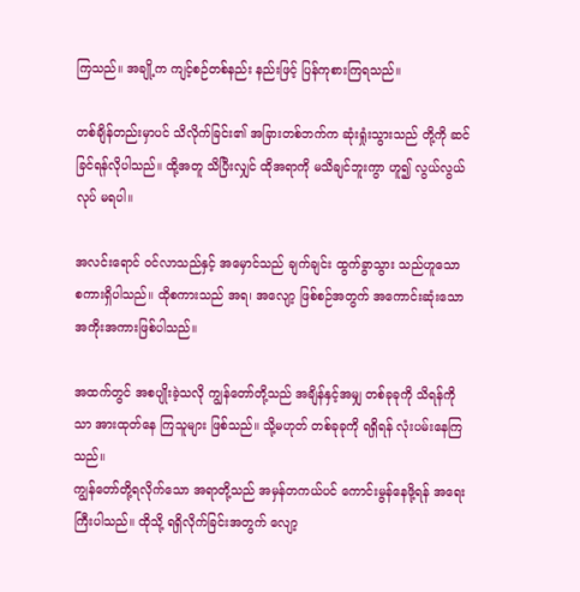ကြသည်။ အချို့က ကျင့်စဉ်တစ်နည်း နည်းဖြင့် ပြန်ကုစားကြရသည်။

တစ်ချိန်တည်းမှာပင် သိလိုက်ခြင်း၏ အခြားတစ်ဘက်က ဆုံးရှုံးသွားသည် တို့ကို ဆင်ခြင်ရန်လိုပါသည်။ ထို့အတူ သိပြီးလျှင် ထိုအရာကို မသိချင်ဘူးကွာ ဟူ၍ လွယ်လွယ်လုပ် မရပါ။

အလင်းရောင် ဝင်လာသည်နှင့် အမှောင်သည် ချက်ချင်း ထွက်ခွာသွား သည်ဟူသော စကားရှိပါသည်။ ထိုစကားသည် အရ၊ အလျော့ ဖြစ်စဉ်အတွက် အကောင်းဆုံးသော အကိုးအကားဖြစ်ပါသည်။

အထက်တွင် အစပျိုးခဲ့သလို ကျွန်တော်တို့သည် အချိန်နှင့်အမျှ တစ်ခုခုကို သိရန်ကိုသာ အားထုတ်နေ ကြသူများ ဖြစ်သည်။ သို့မဟုတ် တစ်ခုခုကို ရရှိရန် လုံးပမ်းနေကြသည်။
ကျွန်တော်တို့ရလိုက်သော အရာတို့သည် အမှန်တကယ်ပင် ကောင်းမွန်နေဖို့ရန် အရေးကြီးပါသည်။ ထိုသို့ ရရှိလိုက်ခြင်းအတွက် လျော့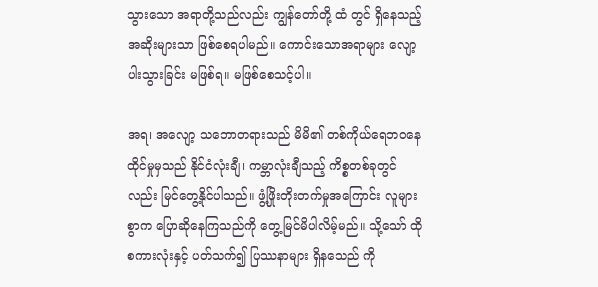သွားသော အရာတို့သည်လည်း ကျွန်တော်တို့ ထံ တွင် ရှိနေသည့် အဆိုးများသာ ဖြစ်စေရပါမည်။ ကောင်းသောအရာများ လျော့ပါးသွားခြင်း မဖြစ်ရ။ မဖြစ်စေသင့်ပါ။

အရ၊ အလျော့ သဘောတရားသည် မိမိ၏ တစ်ကိုယ်ရေဘဝနေထိုင်မှုမှသည် နိုင်ငံလုံးချီ၊ ကမ္ဘာလုံးချီသည့် ကိစ္စတစ်ခုတွင်လည်း မြင်တွေ့နိုင်ပါသည်။ ဖွံ့ဖြိုးတိုးတက်မှုအကြောင်း လူများစွာက ပြောဆိုနေကြသည်ကို တွေ့မြင်မိပါလိမ့်မည်။ သို့သော် ထိုစကားလုံးနှင့် ပတ်သက်၍ ပြဿနာများ ရှိနသေည် ကို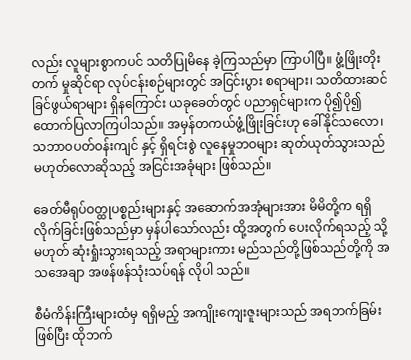လည်း လူများစွာကပင် သတိပြုမိနေ ခဲ့ကြသည်မှာ ကြာပါပြီ။ ဖွံ့ဖြိုးတိုးတက် မှုဆိုင်ရာ လုပ်ငန်းစဉ်များတွင် အငြင်းပွား စရာများ၊ သတိထားဆင်ခြင်ဖွယ်ရာများ ရှိနကြောင်း ယခုခေတ်တွင် ပညာရှင်များက ပို၍ပို၍ ထောက်ပြလာကြပါသည်။ အမှန်တကယ်ဖွံ့ဖြိုးခြင်းဟု ခေါ်နိုင်သလော၊ သဘာဝပတ်ဝန်းကျင် နှင့် ရှိရင်းစွဲ လူနေမှုဘဝများ ဆုတ်ယုတ်သွားသည် မဟုတ်လောဆိုသည့် အငြင်းအခုံများ ဖြစ်သည်။

ခေတ်မီရုပ်ဝတ္ထုပစ္စည်းများနှင့် အဆောက်အအုံများအား မိမိတို့က ရရှိလိုက်ခြင်းဖြစ်သည်မှာ မှန်ပါသော်လည်း ထို့အတွက် ပေးလိုက်ရသည့် သို့မဟုတ် ဆုံးရှုံးသွားရသည့် အရာများကား မည်သည်တို့ဖြစ်သည်တို့ကို အသအေချာ အဖန်ဖန်သုံးသပ်ရန် လိုပါ သည်။

စီမံကိန်းကြီးများထံမှ ရရှိမည့် အကျိုးကျေးဇူးများသည် အရဘက်ခြမ်းဖြစ်ပြီး ထိုဘက်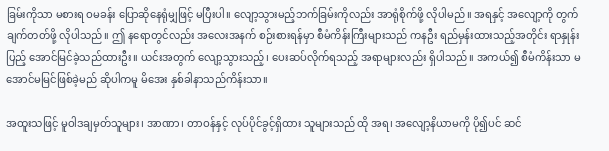ခြမ်းကိုသာ မစားရ ဝမခန်း ပြောဆိုနေရုံမျှဖြင့် မပြီးပါ။ လျော့သွားမည့်ဘက်ခြမ်းကိုလည်း အာရုံစိုက်ဖို့ လိုပါမည်။ အရနှင့် အလျော့ကို တွက်ချက်တတ်ဖို့ လိုပါသည်။ ဤ နရောတွင်လည်း အလေးအနက် စဉ်းစားရန်မှာ စီမံကိန်းကြီးများသည် ကနဦး ရည်မှန်းထားသည့်အတိုင်း ရာနှုန်းပြည့် အောင်မြင်ခဲ့သည်ထားဦး။ ယင်းအတွက် လျော့သွားသည့်၊ ပေးဆပ်လိုက်ရသည့် အရာများလည်း ရှိပါသည်။ အကယ်၍ စီမံကိန်းသာ မအောင်မမြင်ဖြစ်ခဲ့မည် ဆိုပါကမူ မိအေး နှစ်ခါနာသည်ကိန်းသာ။

အထူးသဖြင့် မူဝါဒချမှတ်သူများ၊ အာဏာ၊ တာဝန်နှင့် လုပ်ပိုင်ခွင့်ရှိထား သူများသည် ထို အရ၊ အလျော့နိယာမကို ပို၍ပင် ဆင်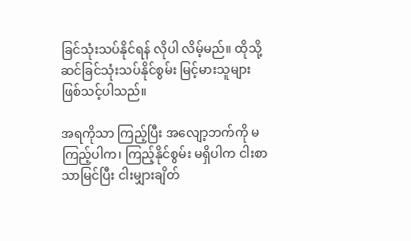ခြင်သုံးသပ်နိုင်ရန် လိုပါ လိမ့်မည်။ ထိုသို့ ဆင်ခြင်သုံးသပ်နိုင်စွမ်း မြင့်မားသူများ ဖြစ်သင့်ပါသည်။

အရကိုသာ ကြည့်ပြီး အလျော့ဘက်ကို မကြည့်ပါက၊ ကြည့်နိုင်စွမ်း မရှိပါက ငါးစာသာမြင်ပြီး ငါးမျှားချိတ်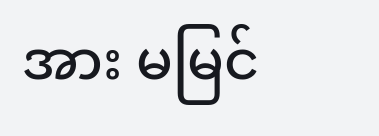အား မမြင်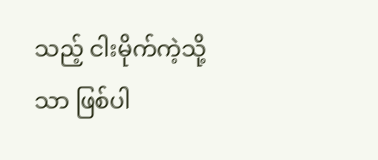သည့် ငါးမိုက်ကဲ့သို့သာ ဖြစ်ပါ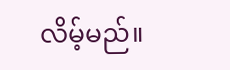လိမ့်မည်။